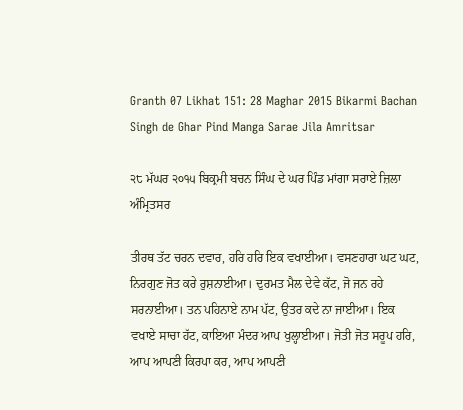Granth 07 Likhat 151: 28 Maghar 2015 Bikarmi Bachan Singh de Ghar Pind Manga Sarae Jila Amritsar

੨੮ ਮੱਘਰ ੨੦੧੫ ਬਿਕ੍ਰਮੀ ਬਚਨ ਸਿੰਘ ਦੇ ਘਰ ਪਿੰਡ ਮਾਂਗਾ ਸਰਾਏ ਜ਼ਿਲਾ ਅੰਮ੍ਰਿਤਸਰ

ਤੀਰਥ ਤੱਟ ਚਰਨ ਦਵਾਰ, ਹਰਿ ਹਰਿ ਇਕ ਵਖਾਈਆ। ਵਸਣਹਾਰਾ ਘਟ ਘਟ, ਨਿਰਗੁਣ ਜੋਤ ਕਰੇ ਰੁਸ਼ਨਾਈਆ। ਦੁਰਮਤ ਮੈਲ ਦੇਵੇ ਕੱਟ, ਜੋ ਜਨ ਰਹੇ ਸਰਨਾਈਆ। ਤਨ ਪਹਿਨਾਏ ਨਾਮ ਪੱਟ, ਉਤਰ ਕਦੇ ਨਾ ਜਾਈਆ। ਇਕ ਵਖਾਏ ਸਾਚਾ ਹੱਟ, ਕਾਇਆ ਮੰਦਰ ਆਪ ਖੁਲ੍ਹਾਈਆ। ਜੋਤੀ ਜੋਤ ਸਰੂਪ ਹਰਿ, ਆਪ ਆਪਣੀ ਕਿਰਪਾ ਕਰ, ਆਪ ਆਪਣੀ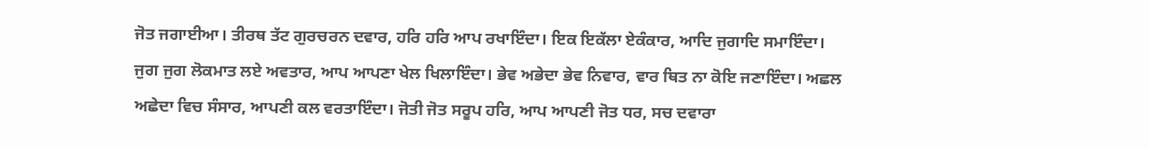ਜੋਤ ਜਗਾਈਆ। ਤੀਰਥ ਤੱਟ ਗੁਰਚਰਨ ਦਵਾਰ, ਹਰਿ ਹਰਿ ਆਪ ਰਖਾਇੰਦਾ। ਇਕ ਇਕੱਲਾ ਏਕੰਕਾਰ, ਆਦਿ ਜੁਗਾਦਿ ਸਮਾਇੰਦਾ। ਜੁਗ ਜੁਗ ਲੋਕਮਾਤ ਲਏ ਅਵਤਾਰ, ਆਪ ਆਪਣਾ ਖੇਲ ਖਿਲਾਇੰਦਾ। ਭੇਵ ਅਭੇਦਾ ਭੇਵ ਨਿਵਾਰ, ਵਾਰ ਥਿਤ ਨਾ ਕੋਇ ਜਣਾਇੰਦਾ। ਅਛਲ ਅਛੇਦਾ ਵਿਚ ਸੰਸਾਰ, ਆਪਣੀ ਕਲ ਵਰਤਾਇੰਦਾ। ਜੋਤੀ ਜੋਤ ਸਰੂਪ ਹਰਿ, ਆਪ ਆਪਣੀ ਜੋਤ ਧਰ, ਸਚ ਦਵਾਰਾ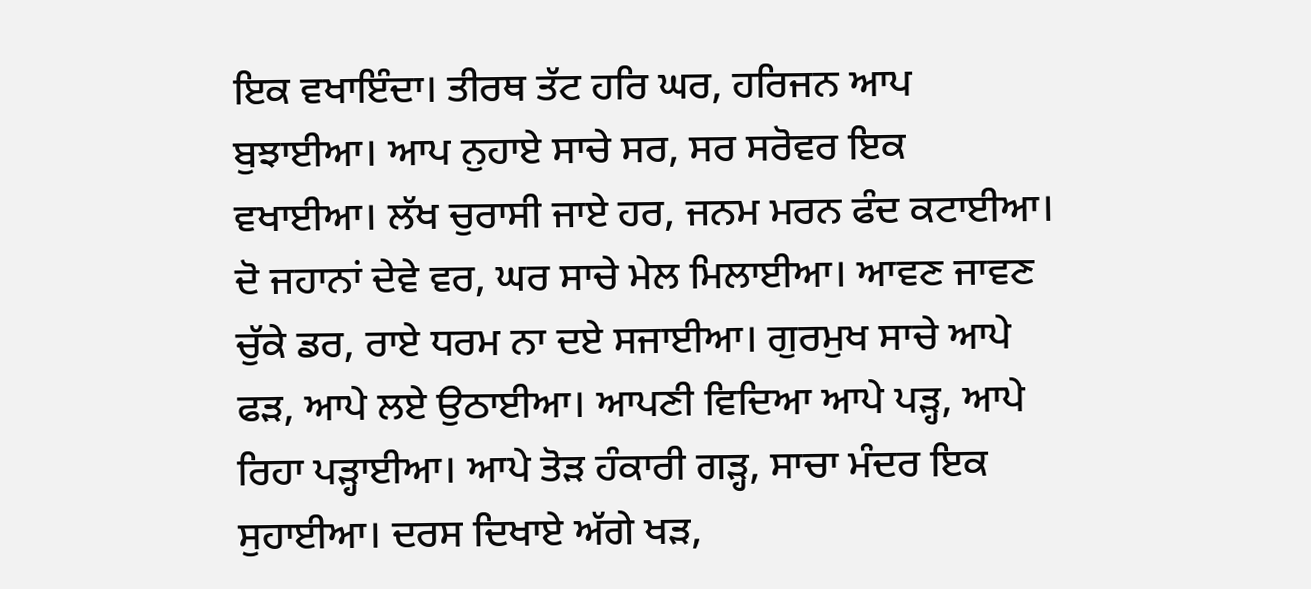ਇਕ ਵਖਾਇੰਦਾ। ਤੀਰਥ ਤੱਟ ਹਰਿ ਘਰ, ਹਰਿਜਨ ਆਪ ਬੁਝਾਈਆ। ਆਪ ਨੁਹਾਏ ਸਾਚੇ ਸਰ, ਸਰ ਸਰੋਵਰ ਇਕ ਵਖਾਈਆ। ਲੱਖ ਚੁਰਾਸੀ ਜਾਏ ਹਰ, ਜਨਮ ਮਰਨ ਫੰਦ ਕਟਾਈਆ। ਦੋ ਜਹਾਨਾਂ ਦੇਵੇ ਵਰ, ਘਰ ਸਾਚੇ ਮੇਲ ਮਿਲਾਈਆ। ਆਵਣ ਜਾਵਣ ਚੁੱਕੇ ਡਰ, ਰਾਏ ਧਰਮ ਨਾ ਦਏ ਸਜਾਈਆ। ਗੁਰਮੁਖ ਸਾਚੇ ਆਪੇ ਫੜ, ਆਪੇ ਲਏ ਉਠਾਈਆ। ਆਪਣੀ ਵਿਦਿਆ ਆਪੇ ਪੜ੍ਹ, ਆਪੇ ਰਿਹਾ ਪੜ੍ਹਾਈਆ। ਆਪੇ ਤੋੜ ਹੰਕਾਰੀ ਗੜ੍ਹ, ਸਾਚਾ ਮੰਦਰ ਇਕ ਸੁਹਾਈਆ। ਦਰਸ ਦਿਖਾਏ ਅੱਗੇ ਖੜ,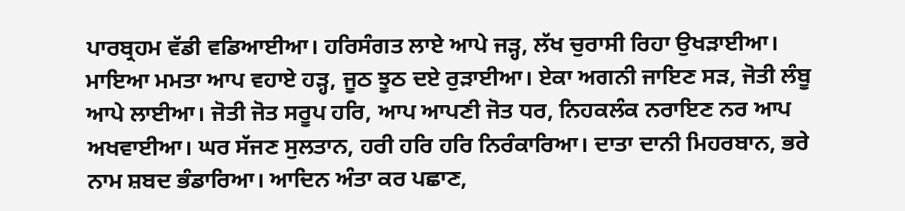ਪਾਰਬ੍ਰਹਮ ਵੱਡੀ ਵਡਿਆਈਆ। ਹਰਿਸੰਗਤ ਲਾਏ ਆਪੇ ਜੜ੍ਹ, ਲੱਖ ਚੁਰਾਸੀ ਰਿਹਾ ਉਖੜਾਈਆ। ਮਾਇਆ ਮਮਤਾ ਆਪ ਵਹਾਏ ਹੜ੍ਹ, ਜੂਠ ਝੂਠ ਦਏ ਰੁੜਾਈਆ। ਏਕਾ ਅਗਨੀ ਜਾਇਣ ਸੜ, ਜੋਤੀ ਲੰਬੂ ਆਪੇ ਲਾਈਆ। ਜੋਤੀ ਜੋਤ ਸਰੂਪ ਹਰਿ, ਆਪ ਆਪਣੀ ਜੋਤ ਧਰ, ਨਿਹਕਲੰਕ ਨਰਾਇਣ ਨਰ ਆਪ ਅਖਵਾਈਆ। ਘਰ ਸੱਜਣ ਸੁਲਤਾਨ, ਹਰੀ ਹਰਿ ਹਰਿ ਨਿਰੰਕਾਰਿਆ। ਦਾਤਾ ਦਾਨੀ ਮਿਹਰਬਾਨ, ਭਰੇ ਨਾਮ ਸ਼ਬਦ ਭੰਡਾਰਿਆ। ਆਦਿਨ ਅੰਤਾ ਕਰ ਪਛਾਣ,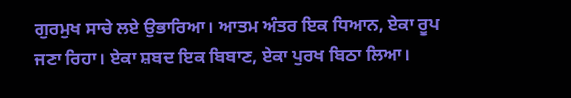ਗੁਰਮੁਖ ਸਾਚੇ ਲਏ ਉਭਾਰਿਆ। ਆਤਮ ਅੰਤਰ ਇਕ ਧਿਆਨ, ਏਕਾ ਰੂਪ ਜਣਾ ਰਿਹਾ। ਏਕਾ ਸ਼ਬਦ ਇਕ ਬਿਬਾਣ, ਏਕਾ ਪੁਰਖ ਬਿਠਾ ਲਿਆ।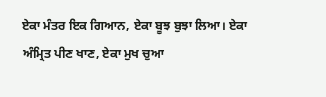ਏਕਾ ਮੰਤਰ ਇਕ ਗਿਆਨ, ਏਕਾ ਬੂਝ ਬੁਝਾ ਲਿਆ। ਏਕਾ ਅੰਮ੍ਰਿਤ ਪੀਣ ਖਾਣ, ਏਕਾ ਮੁਖ ਚੁਆ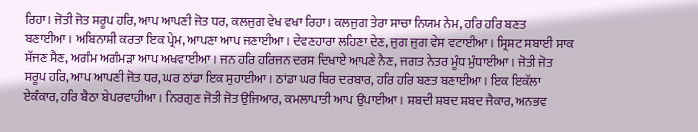ਰਿਹਾ। ਜੋਤੀ ਜੋਤ ਸਰੂਪ ਹਰਿ, ਆਪ ਆਪਣੀ ਜੋਤ ਧਰ, ਕਲਜੁਗ ਵੇਖ ਵਖਾ ਰਿਹਾ। ਕਲਜੁਗ ਤੇਰਾ ਸਾਚਾ ਨਿਯਮ ਨੇਮ, ਹਰਿ ਹਰਿ ਬਣਤ ਬਣਾਈਆ। ਅਬਿਨਾਸ਼ੀ ਕਰਤਾ ਇਕ ਪ੍ਰੇਮ, ਆਪਣਾ ਆਪ ਜਣਾਈਆ। ਦੇਵਣਹਾਰਾ ਲਹਿਣਾ ਦੇਣ, ਜੁਗ ਜੁਗ ਵੇਸ ਵਟਾਈਆ। ਸ੍ਰਿਸ਼ਟ ਸਬਾਈ ਸਾਕ ਸੱਜਣ ਸੈਣ, ਅਗੰਮ ਅਗੰਮੜਾ ਆਪ ਅਖਵਾਈਆ। ਜਨ ਹਰਿ ਹਰਿਜਨ ਦਰਸ ਦਿਖਾਏ ਆਪਣੇ ਨੈਣ, ਜਗਤ ਨੇਤਰ ਮੂੰਧ ਮੁੰਧਾਈਆ। ਜੋਤੀ ਜੋਤ ਸਰੂਪ ਹਰਿ, ਆਪ ਆਪਣੀ ਜੋਤ ਧਰ, ਘਰ ਠਾਂਡਾ ਇਕ ਸੁਹਾਈਆ। ਠਾਂਡਾ ਘਰ ਥਿਰ ਦਰਬਾਰ, ਹਰਿ ਹਰਿ ਬਣਤ ਬਣਾਈਆ। ਇਕ ਇਕੱਲਾ ਏਕੰਕਾਰ, ਹਰਿ ਬੈਠਾ ਬੇਪਰਵਾਹੀਆ। ਨਿਰਗੁਣ ਜੋਤੀ ਜੋਤ ਉਜਿਆਰ, ਕਮਲਾਪਾਤੀ ਆਪ ਉਪਾਈਆ। ਸ਼ਬਦੀ ਸ਼ਬਦ ਸ਼ਬਦ ਜੈਕਾਰ, ਅਨਭਵ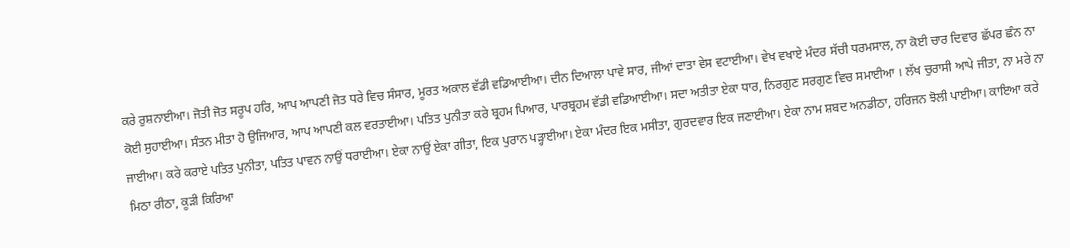ਕਰੇ ਰੁਸ਼ਨਾਈਆ। ਜੋਤੀ ਜੋਤ ਸਰੂਪ ਹਰਿ, ਆਪ ਆਪਣੀ ਜੋਤ ਧਰੇ ਵਿਚ ਸੰਸਾਰ, ਮੂਰਤ ਅਕਾਲ ਵੱਡੀ ਵਡਿਆਈਆ। ਦੀਨ ਦਿਆਲਾ ਪਾਵੇ ਸਾਰ, ਜੀਆਂ ਦਾਤਾ ਵੇਸ ਵਟਾਈਆ। ਵੇਖ ਵਖਾਏ ਮੰਦਰ ਸੱਚੀ ਧਰਮਸਾਲ, ਨਾ ਕੋਈ ਚਾਰ ਦਿਵਾਰ ਛੱਪਰ ਛੰਨ ਨਾ ਕੋਈ ਸੁਹਾਈਆ। ਸੰਤਨ ਮੀਤਾ ਹੋ ਉਜਿਆਰ, ਆਪ ਆਪਣੀ ਕਲ ਵਰਤਾਈਆ। ਪਤਿਤ ਪੁਨੀਤਾ ਕਰੇ ਬ੍ਰਹਮ ਪਿਆਰ, ਪਾਰਬ੍ਰਹਮ ਵੱਡੀ ਵਡਿਆਈਆ। ਸਦਾ ਅਤੀਤਾ ਏਕਾ ਧਾਰ, ਨਿਰਗੁਣ ਸਰਗੁਣ ਵਿਚ ਸਮਾਈਆ । ਲੱਖ ਚੁਰਾਸੀ ਆਪੇ ਜੀਤਾ, ਨਾ ਮਰੇ ਨਾ ਜਾਈਆ। ਕਰੇ ਕਰਾਏ ਪਤਿਤ ਪੁਨੀਤਾ, ਪਤਿਤ ਪਾਵਨ ਨਾਉਂ ਧਰਾਈਆ। ਏਕਾ ਨਾਉਂ ਏਕਾ ਗੀਤਾ, ਇਕ ਪੁਰਾਨ ਪੜ੍ਹਾਈਆ। ਏਕਾ ਮੰਦਰ ਇਕ ਮਸੀਤਾ, ਗੁਰਦਵਾਰ ਇਕ ਜਣਾਈਆ। ਏਕਾ ਨਾਮ ਸ਼ਬਦ ਅਨਡੀਠਾ, ਹਰਿਜਨ ਝੋਲੀ ਪਾਈਆ। ਕਾਇਆ ਕਰੇ ਮਿਠਾ ਰੀਠਾ, ਕੂੜੀ ਕਿਰਿਆ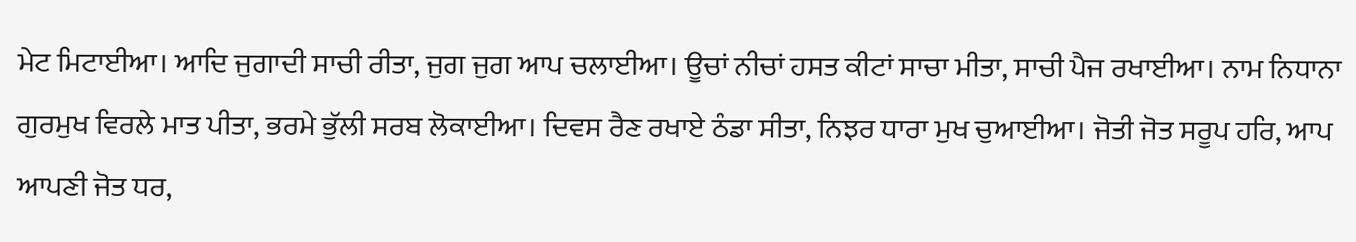ਮੇਟ ਮਿਟਾਈਆ। ਆਦਿ ਜੁਗਾਦੀ ਸਾਚੀ ਰੀਤਾ, ਜੁਗ ਜੁਗ ਆਪ ਚਲਾਈਆ। ਊਚਾਂ ਨੀਚਾਂ ਹਸਤ ਕੀਟਾਂ ਸਾਚਾ ਮੀਤਾ, ਸਾਚੀ ਪੈਜ ਰਖਾਈਆ। ਨਾਮ ਨਿਧਾਨਾ ਗੁਰਮੁਖ ਵਿਰਲੇ ਮਾਤ ਪੀਤਾ, ਭਰਮੇ ਭੁੱਲੀ ਸਰਬ ਲੋਕਾਈਆ। ਦਿਵਸ ਰੈਣ ਰਖਾਏ ਠੰਡਾ ਸੀਤਾ, ਨਿਝਰ ਧਾਰਾ ਮੁਖ ਚੁਆਈਆ। ਜੋਤੀ ਜੋਤ ਸਰੂਪ ਹਰਿ, ਆਪ ਆਪਣੀ ਜੋਤ ਧਰ,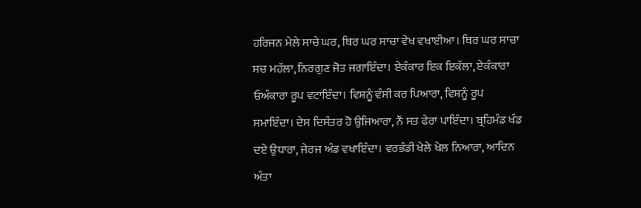ਹਰਿਜਨ ਮੇਲੇ ਸਾਚੇ ਘਰ, ਥਿਰ ਘਰ ਸਾਚਾ ਵੇਖ ਵਖਾਈਆ। ਥਿਰ ਘਰ ਸਾਚਾ ਸਚ ਮਹੱਲਾ, ਨਿਰਗੁਣ ਜੋਤ ਜਗਾਇੰਦਾ। ਏਕੰਕਾਰ ਇਕ ਇਕੱਲਾ, ਏਕੰਕਾਰਾ ਓਅੰਕਾਰਾ ਰੂਪ ਵਟਾਇੰਦਾ। ਵਿਸ਼ਨੂੰ ਵੰਸੀ ਕਰ ਪਿਆਰਾ, ਵਿਸ਼ਨੂੰ ਰੂਪ ਸਮਾਇੰਦਾ। ਦੇਸ ਦਿਸੰਤਰ ਹੋ ਉਜਿਆਰਾ, ਨੌਂ ਸਤ ਫੇਰਾ ਪਾਇੰਦਾ। ਬ੍ਰਹਿਮੰਡ ਖੰਡ ਦਏ ਉਧਾਰਾ, ਜੇਰਜ ਅੰਡ ਵਖਾਇੰਦਾ। ਵਰਭੰਡੀ ਖੇਲੇ ਖੇਲ ਨਿਆਰਾ, ਆਦਿਨ ਅੰਤਾ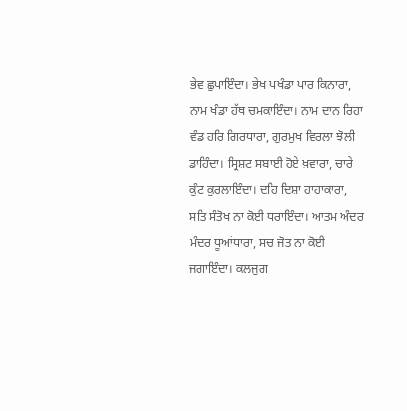ਭੇਵ ਛੁਪਾਇੰਦਾ। ਭੇਖ ਪਖੰਡਾ ਪਾਰ ਕਿਨਾਰਾ, ਨਾਮ ਖੰਡਾ ਹੱਥ ਚਮਕਾਇੰਦਾ। ਨਾਮ ਦਾਨ ਰਿਹਾ ਵੰਡ ਹਰਿ ਗਿਰਧਾਰਾ, ਗੁਰਮੁਖ ਵਿਰਲਾ ਝੋਲੀ ਡਾਹਿੰਦਾ। ਸ੍ਰਿਸ਼ਟ ਸਬਾਈ ਹੋਏ ਖ਼ਵਾਰਾ, ਚਾਰੇ ਕੁੰਟ ਕੁਰਲਾਇੰਦਾ। ਦਹਿ ਦਿਸ਼ਾ ਹਾਹਾਕਾਰਾ, ਸਤਿ ਸੰਤੋਖ ਨਾ ਕੋਈ ਧਰਾਇੰਦਾ। ਆਤਮ ਅੰਦਰ ਮੰਦਰ ਧੂਆਂਧਾਰਾ, ਸਚ ਜੋਤ ਨਾ ਕੋਈ ਜਗਾਇੰਦਾ। ਕਲਜੁਗ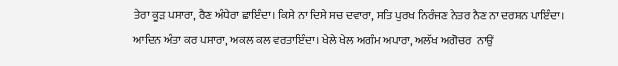ਤੇਰਾ ਕੂੜ ਪਸਾਰਾ, ਰੈਣ ਅੰਧੇਰਾ ਛਾਇੰਦਾ। ਕਿਸੇ ਨਾ ਦਿਸੇ ਸਚ ਦਵਾਰਾ, ਸਤਿ ਪੁਰਖ ਨਿਰੰਜਣ ਨੇਤਰ ਨੈਣ ਨਾ ਦਰਸ਼ਨ ਪਾਇੰਦਾ। ਆਦਿਨ ਅੰਤਾ ਕਰ ਪਸਾਰਾ, ਅਕਲ ਕਲ ਵਰਤਾਇੰਦਾ। ਖੇਲੇ ਖੇਲ ਅਗੰਮ ਅਪਾਰਾ, ਅਲੱਖ ਅਗੋਚਰ  ਨਾਉਂ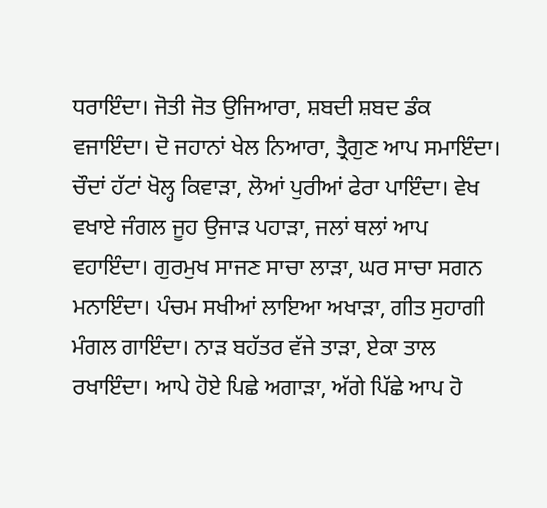ਧਰਾਇੰਦਾ। ਜੋਤੀ ਜੋਤ ਉਜਿਆਰਾ, ਸ਼ਬਦੀ ਸ਼ਬਦ ਡੰਕ ਵਜਾਇੰਦਾ। ਦੋ ਜਹਾਨਾਂ ਖੇਲ ਨਿਆਰਾ, ਤ੍ਰੈਗੁਣ ਆਪ ਸਮਾਇੰਦਾ। ਚੌਦਾਂ ਹੱਟਾਂ ਖੋਲ੍ਹ ਕਿਵਾੜਾ, ਲੋਆਂ ਪੁਰੀਆਂ ਫੇਰਾ ਪਾਇੰਦਾ। ਵੇਖ ਵਖਾਏ ਜੰਗਲ ਜੂਹ ਉਜਾੜ ਪਹਾੜਾ, ਜਲਾਂ ਥਲਾਂ ਆਪ ਵਹਾਇੰਦਾ। ਗੁਰਮੁਖ ਸਾਜਣ ਸਾਚਾ ਲਾੜਾ, ਘਰ ਸਾਚਾ ਸਗਨ ਮਨਾਇੰਦਾ। ਪੰਚਮ ਸਖੀਆਂ ਲਾਇਆ ਅਖਾੜਾ, ਗੀਤ ਸੁਹਾਗੀ ਮੰਗਲ ਗਾਇੰਦਾ। ਨਾੜ ਬਹੱਤਰ ਵੱਜੇ ਤਾੜਾ, ਏਕਾ ਤਾਲ ਰਖਾਇੰਦਾ। ਆਪੇ ਹੋਏ ਪਿਛੇ ਅਗਾੜਾ, ਅੱਗੇ ਪਿੱਛੇ ਆਪ ਹੋ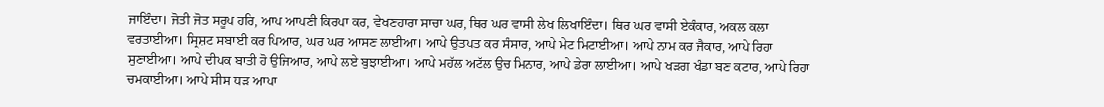ਜਾਇੰਦਾ। ਜੋਤੀ ਜੋਤ ਸਰੂਪ ਹਰਿ, ਆਪ ਆਪਣੀ ਕਿਰਪਾ ਕਰ, ਵੇਖਣਹਾਰਾ ਸਾਚਾ ਘਰ, ਥਿਰ ਘਰ ਵਾਸੀ ਲੇਖ ਲਿਖਾਇੰਦਾ। ਥਿਰ ਘਰ ਵਾਸੀ ਏਕੰਕਾਰ, ਅਕਲ ਕਲਾ ਵਰਤਾਈਆ। ਸ੍ਰਿਸ਼ਟ ਸਬਾਈ ਕਰ ਪਿਆਰ, ਘਰ ਘਰ ਆਸਣ ਲਾਈਆ। ਆਪੇ ਉਤਪਤ ਕਰ ਸੰਸਾਰ, ਆਪੇ ਮੇਟ ਮਿਟਾਈਆ। ਆਪੇ ਨਾਮ ਕਰ ਜੈਕਾਰ, ਆਪੇ ਰਿਹਾ ਸੁਣਾਈਆ। ਆਪੇ ਦੀਪਕ ਬਾਤੀ ਹੋ ਉਜਿਆਰ, ਆਪੇ ਲਏ ਬੁਝਾਈਆ। ਆਪੇ ਮਹੱਲ ਅਟੱਲ ਉਚ ਮਿਨਾਰ, ਆਪੇ ਡੇਰਾ ਲਾਈਆ। ਆਪੇ ਖੜਗ ਖੰਡਾ ਬਣ ਕਟਾਰ, ਆਪੇ ਰਿਹਾ ਚਮਕਾਈਆ। ਆਪੇ ਸੀਸ ਧੜ ਆਪਾ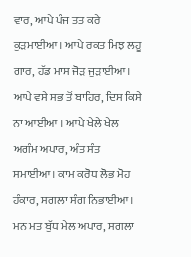ਵਾਰ, ਆਪੇ ਪੰਜ ਤਤ ਕਰੇ ਕੁੜਮਾਈਆ। ਆਪੇ ਰਕਤ ਮਿਝ ਲਹੂ ਗਾਰ, ਹੱਡ ਮਾਸ ਜੋੜ ਜੁੜਾਈਆ। ਆਪੇ ਵਸੇ ਸਭ ਤੋਂ ਬਾਹਿਰ, ਦਿਸ ਕਿਸੇ ਨਾ ਆਈਆ । ਆਪੇ ਖੇਲੇ ਖੇਲ ਅਗੰਮ ਅਪਾਰ, ਅੰਤ ਸੰਤ ਸਮਾਈਆ। ਕਾਮ ਕਰੋਧ ਲੋਭ ਮੋਹ ਹੰਕਾਰ, ਸਗਲਾ ਸੰਗ ਨਿਭਾਈਆ। ਮਨ ਮਤ ਬੁੱਧ ਮੇਲ ਅਪਾਰ, ਸਗਲਾ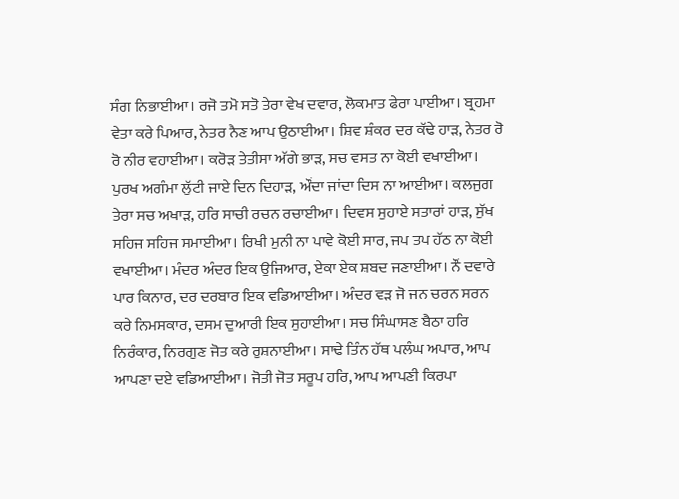ਸੰਗ ਨਿਭਾਈਆ। ਰਜੋ ਤਮੋ ਸਤੋ ਤੇਰਾ ਵੇਖ ਦਵਾਰ, ਲੋਕਮਾਤ ਫੇਰਾ ਪਾਈਆ। ਬ੍ਰਹਮਾ ਵੇਤਾ ਕਰੇ ਪਿਆਰ, ਨੇਤਰ ਨੈਣ ਆਪ ਉਠਾਈਆ। ਸ਼ਿਵ ਸ਼ੰਕਰ ਦਰ ਕੱਢੇ ਹਾੜ, ਨੇਤਰ ਰੋ ਰੋ ਨੀਰ ਵਹਾਈਆ। ਕਰੋੜ ਤੇਤੀਸਾ ਅੱਗੇ ਭਾੜ, ਸਚ ਵਸਤ ਨਾ ਕੋਈ ਵਖਾਈਆ। ਪੁਰਖ ਅਗੰਮਾ ਲੁੱਟੀ ਜਾਏ ਦਿਨ ਦਿਹਾੜ, ਔਂਦਾ ਜਾਂਦਾ ਦਿਸ ਨਾ ਆਈਆ। ਕਲਜੁਗ ਤੇਰਾ ਸਚ ਅਖਾੜ, ਹਰਿ ਸਾਚੀ ਰਚਨ ਰਚਾਈਆ। ਦਿਵਸ ਸੁਹਾਏ ਸਤਾਰਾਂ ਹਾੜ, ਸੁੱਖ ਸਹਿਜ ਸਹਿਜ ਸਮਾਈਆ। ਰਿਖੀ ਮੁਨੀ ਨਾ ਪਾਵੇ ਕੋਈ ਸਾਰ, ਜਪ ਤਪ ਹੱਠ ਨਾ ਕੋਈ ਵਖਾਈਆ। ਮੰਦਰ ਅੰਦਰ ਇਕ ਉਜਿਆਰ, ਏਕਾ ਏਕ ਸ਼ਬਦ ਜਣਾਈਆ। ਨੌਂ ਦਵਾਰੇ ਪਾਰ ਕਿਨਾਰ, ਦਰ ਦਰਬਾਰ ਇਕ ਵਡਿਆਈਆ। ਅੰਦਰ ਵੜ ਜੋ ਜਨ ਚਰਨ ਸਰਨ ਕਰੇ ਨਿਮਸਕਾਰ, ਦਸਮ ਦੁਆਰੀ ਇਕ ਸੁਹਾਈਆ। ਸਚ ਸਿੰਘਾਸਣ ਬੈਠਾ ਹਰਿ ਨਿਰੰਕਾਰ, ਨਿਰਗੁਣ ਜੋਤ ਕਰੇ ਰੁਸ਼ਨਾਈਆ। ਸਾਢੇ ਤਿੰਨ ਹੱਥ ਪਲੰਘ ਅਪਾਰ, ਆਪ ਆਪਣਾ ਦਏ ਵਡਿਆਈਆ। ਜੋਤੀ ਜੋਤ ਸਰੂਪ ਹਰਿ, ਆਪ ਆਪਣੀ ਕਿਰਪਾ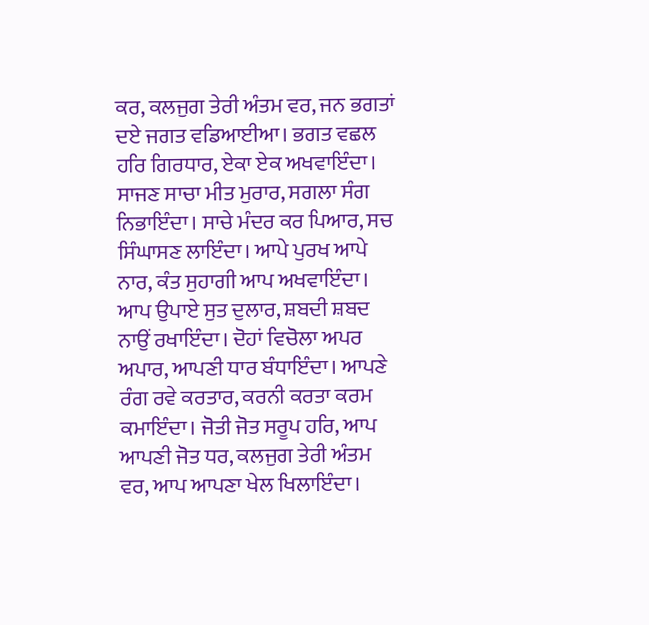ਕਰ, ਕਲਜੁਗ ਤੇਰੀ ਅੰਤਮ ਵਰ, ਜਨ ਭਗਤਾਂ ਦਏ ਜਗਤ ਵਡਿਆਈਆ। ਭਗਤ ਵਛਲ ਹਰਿ ਗਿਰਧਾਰ, ਏਕਾ ਏਕ ਅਖਵਾਇੰਦਾ। ਸਾਜਣ ਸਾਚਾ ਮੀਤ ਮੁਰਾਰ, ਸਗਲਾ ਸੰਗ ਨਿਭਾਇੰਦਾ। ਸਾਚੇ ਮੰਦਰ ਕਰ ਪਿਆਰ, ਸਚ ਸਿੰਘਾਸਣ ਲਾਇੰਦਾ। ਆਪੇ ਪੁਰਖ ਆਪੇ ਨਾਰ, ਕੰਤ ਸੁਹਾਗੀ ਆਪ ਅਖਵਾਇੰਦਾ। ਆਪ ਉਪਾਏ ਸੁਤ ਦੁਲਾਰ, ਸ਼ਬਦੀ ਸ਼ਬਦ ਨਾਉਂ ਰਖਾਇੰਦਾ। ਦੋਹਾਂ ਵਿਚੋਲਾ ਅਪਰ ਅਪਾਰ, ਆਪਣੀ ਧਾਰ ਬੰਧਾਇੰਦਾ। ਆਪਣੇ ਰੰਗ ਰਵੇ ਕਰਤਾਰ, ਕਰਨੀ ਕਰਤਾ ਕਰਮ ਕਮਾਇੰਦਾ। ਜੋਤੀ ਜੋਤ ਸਰੂਪ ਹਰਿ, ਆਪ ਆਪਣੀ ਜੋਤ ਧਰ, ਕਲਜੁਗ ਤੇਰੀ ਅੰਤਮ ਵਰ, ਆਪ ਆਪਣਾ ਖੇਲ ਖਿਲਾਇੰਦਾ।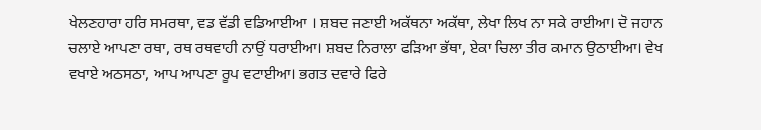ਖੇਲਣਹਾਰਾ ਹਰਿ ਸਮਰਥਾ, ਵਡ ਵੱਡੀ ਵਡਿਆਈਆ । ਸ਼ਬਦ ਜਣਾਈ ਅਕੱਥਨਾ ਅਕੱਥਾ, ਲੇਖਾ ਲਿਖ ਨਾ ਸਕੇ ਰਾਈਆ। ਦੋ ਜਹਾਨ ਚਲਾਏ ਆਪਣਾ ਰਥਾ, ਰਥ ਰਥਵਾਹੀ ਨਾਉਂ ਧਰਾਈਆ। ਸ਼ਬਦ ਨਿਰਾਲਾ ਫੜਿਆ ਭੱਥਾ, ਏਕਾ ਚਿਲਾ ਤੀਰ ਕਮਾਨ ਉਠਾਈਆ। ਵੇਖ ਵਖਾਏ ਅਠਸਠਾ, ਆਪ ਆਪਣਾ ਰੂਪ ਵਟਾਈਆ। ਭਗਤ ਦਵਾਰੇ ਫਿਰੇ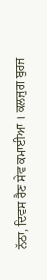ਨੱਠਾ, ਦਿਵਸ ਰੈਣ ਸੇਵ ਕਮਾਈਆ । ਕਲਜੁਗ ਬੁਰਜ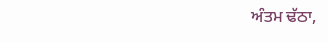ਅੰਤਮ ਢੱਠਾ,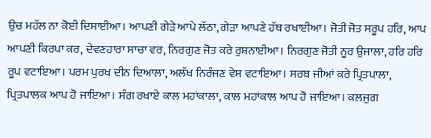ਉਚ ਮਹੱਲ ਨਾ ਕੋਈ ਦਿਸਾਈਆ। ਆਪਣੀ ਗੇੜੇ ਆਪੇ ਲੱਠਾ, ਗੇੜਾ ਆਪਣੇ ਹੱਥ ਰਖਾਈਆ। ਜੋਤੀ ਜੋਤ ਸਰੂਪ ਹਰਿ, ਆਪ ਆਪਣੀ ਕਿਰਪਾ ਕਰ, ਦੇਵਣਹਾਰਾ ਸਾਚਾ ਵਰ, ਨਿਰਗੁਣ ਜੋਤ ਕਰੇ ਰੁਸ਼ਨਾਈਆ। ਨਿਰਗੁਣ ਜੋਤੀ ਨੂਰ ਉਜਾਲਾ, ਹਰਿ ਹਰਿ ਰੂਪ ਵਟਾਇਆ। ਪਰਮ ਪੁਰਖ ਦੀਨ ਦਿਆਲਾ, ਅਲੱਖ ਨਿਰੰਜਣ ਵੇਸ ਵਟਾਇਆ। ਸਰਬ ਜੀਆਂ ਕਰੇ ਪ੍ਰਿਤਪਾਲਾ, ਪ੍ਰਿਤਪਾਲਕ ਆਪ ਹੋ ਜਾਇਆ। ਸੰਗ ਰਖਾਏ ਕਾਲ ਮਹਾਂਕਾਲਾ, ਕਾਲ ਮਹਾਂਕਾਲ ਆਪ ਹੋ ਜਾਇਆ। ਕਲਜੁਗ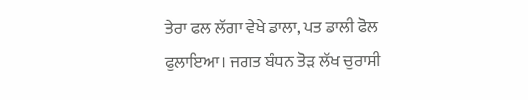ਤੇਰਾ ਫਲ ਲੱਗਾ ਵੇਖੇ ਡਾਲਾ, ਪਤ ਡਾਲੀ ਫੋਲ ਫੁਲਾਇਆ। ਜਗਤ ਬੰਧਨ ਤੋੜ ਲੱਖ ਚੁਰਾਸੀ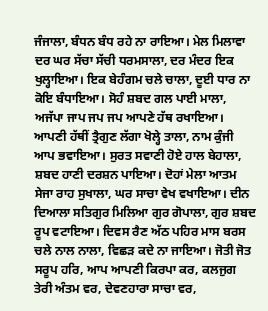ਜੰਜਾਲਾ, ਬੰਧਨ ਬੰਧ ਰਹੇ ਨਾ ਰਾਇਆ। ਮੇਲ ਮਿਲਾਵਾ ਦਰ ਘਰ ਸੱਚਾ ਸੱਚੀ ਧਰਮਸਾਲਾ, ਦਰ ਮੰਦਰ ਇਕ ਖੁਲ੍ਹਾਇਆ। ਇਕ ਬੇਹੰਗਮ ਚਲੇ ਚਾਲਾ, ਦੂਈ ਧਾਰ ਨਾ ਕੋਇ ਬੰਧਾਇਆ। ਸੋਹੰ ਸ਼ਬਦ ਗਲ ਪਾਈ ਮਾਲਾ, ਅਜੱਪਾ ਜਾਪ ਜਪ ਜਪ ਆਪਣੇ ਹੱਥ ਰਖਾਇਆ। ਆਪਣੀ ਹੱਥੀਂ ਤ੍ਰੈਗੁਣ ਲੱਗਾ ਖੋਲ੍ਹੇ ਤਾਲਾ, ਨਾਮ ਕੁੰਜੀ ਆਪ ਭਵਾਇਆ। ਸੁਰਤ ਸਵਾਣੀ ਹੋਏ ਹਾਲ ਬੇਹਾਲਾ, ਸ਼ਬਦ ਹਾਣੀ ਦਰਸ਼ਨ ਪਾਇਆ। ਦੋਹਾਂ ਮੇਲਾ ਆਤਮ ਸੇਜਾ ਰਾਹ ਸੁਖਾਲਾ, ਘਰ ਸਾਚਾ ਵੇਖ ਵਖਾਇਆ। ਦੀਨ ਦਿਆਲਾ ਸਤਿਗੁਰ ਮਿਲਿਆ ਗੁਰ ਗੋਪਾਲਾ, ਗੁਰ ਸ਼ਬਦ ਰੂਪ ਵਟਾਇਆ। ਦਿਵਸ ਰੈਣ ਅੱਠ ਪਹਿਰ ਮਾਸ ਬਰਸ ਚਲੇ ਨਾਲ ਨਾਲਾ, ਵਿਛੜ ਕਦੇ ਨਾ ਜਾਇਆ। ਜੋਤੀ ਜੋਤ ਸਰੂਪ ਹਰਿ, ਆਪ ਆਪਣੀ ਕਿਰਪਾ ਕਰ, ਕਲਜੁਗ ਤੇਰੀ ਅੰਤਮ ਵਰ, ਦੇਵਣਹਾਰਾ ਸਾਚਾ ਵਰ,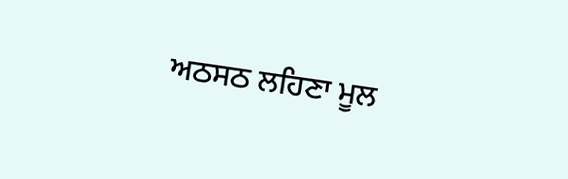ਅਠਸਠ ਲਹਿਣਾ ਮੂਲ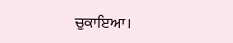ਚੁਕਾਇਆ।